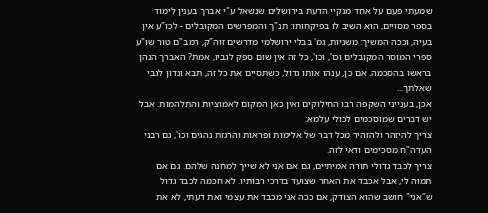שמעתי פעם על אחד מנקיי הדעת בירושלים שנשאל ע"י אברך בענין לימוד בספר מסויים, הוא השיב לו בפיקחותו: תנ"ך והמפרשים המקובלים - לכו"ע אין בעיה, וככה המשיך: משניות, גמ' בבלי ירושלמי מדרשים זוה"ק, רמב"ם טור שו"ע ספרי המוסר המקובלים וכו', וכו', כל זה אין שום ספק לגביו, אמת? האברך הנהן בראשו בהסכמה. אם כן, ענהו אותו גדול, כשתסיים את כל זה, תבא ונדון לגבי שאלתך...
אכן, בענייני השקפה רבו החילוקים ואין כאן המקום לאמוציות והתלהמות. אבל יש דברים שמוסכמים לכולי עלמא:
צריך להיזהר ולהזהיר מכל דבר של אלימות ופראות והרגזת נהגים וכו', גם רבני העדה"ח מסכימים ודאי לזה.
צריך לכבד גדולי תורה אמיתיים, גם אם אני לא שייך למחנה שלהם. גם אם תמוה לי, אבל אכבד את האחר שצועד בדרכי רבותיו. לא חכמה לכבד גדול ש"אני" חושב שהוא הצודק, אם ככה אני מכבד את עצמי ואת דעתי, לא את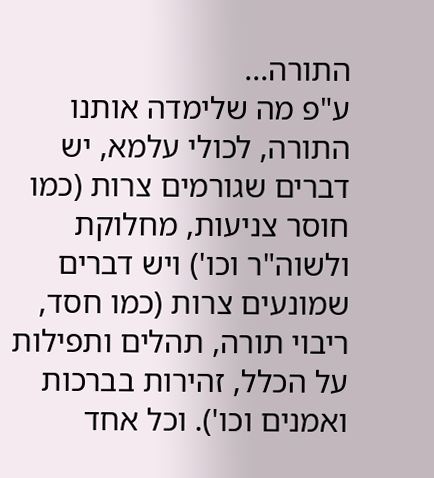התורה...
ע"פ מה שלימדה אותנו התורה, לכולי עלמא, יש דברים שגורמים צרות (כמו חוסר צניעות, מחלוקת ולשוה"ר וכו') ויש דברים שמונעים צרות (כמו חסד, ריבוי תורה, תהלים ותפילות על הכלל, זהירות בברכות ואמנים וכו'). וכל אחד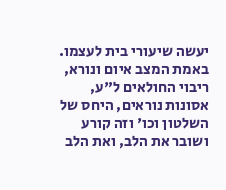יעשה שיעורי בית לעצמו.
באמת המצב איום ונורא, ריבוי החולאים ל"ע, אסונות נוראים, היחס של השלטון וכו' וזה קורע ושובר את הלב, ואת הלב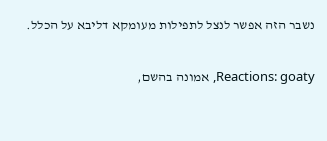נשבר הזה אפשר לנצל לתפילות מעומקא דליבא על הכלל.


Reactions: goaty, אמונה בהשם,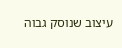עיצוב שנוסק גבוה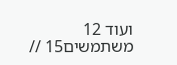ועוד 12 משתמשים15 //